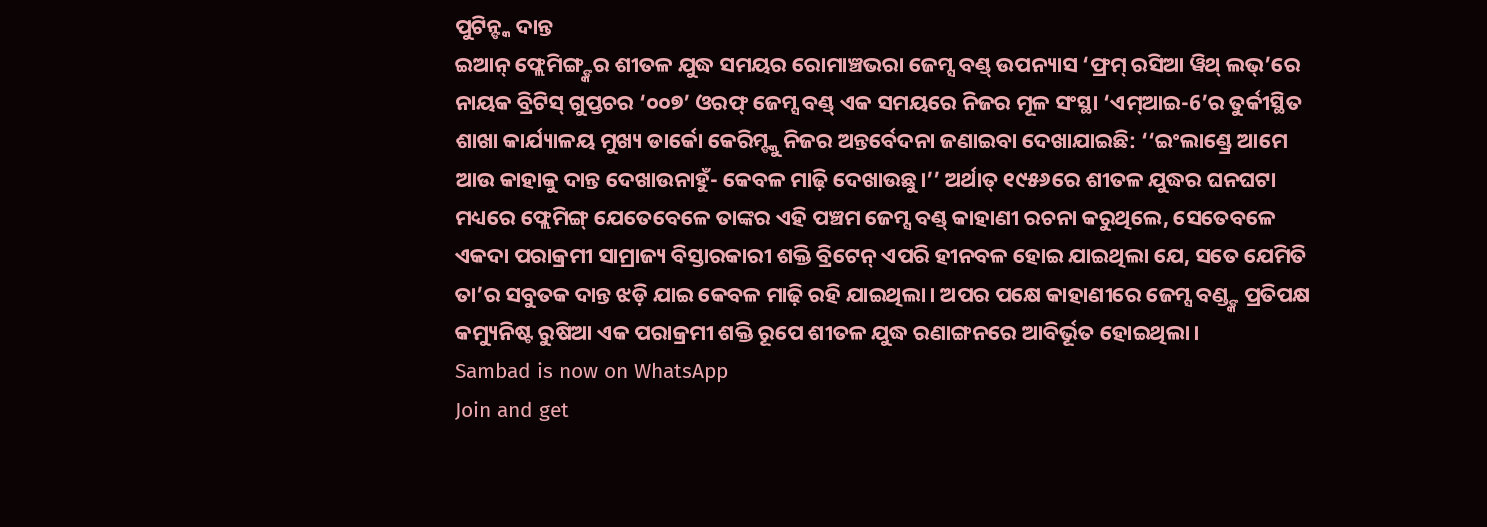ପୁଟିନ୍ଙ୍କ ଦାନ୍ତ
ଇଆନ୍ ଫ୍ଲେମିଙ୍ଗ୍ଙ୍କର ଶୀତଳ ଯୁଦ୍ଧ ସମୟର ରୋମାଞ୍ଚଭରା ଜେମ୍ସ ବଣ୍ଡ୍ ଉପନ୍ୟାସ ‘ଫ୍ରମ୍ ରସିଆ ୱିଥ୍ ଲଭ୍’ରେ ନାୟକ ବ୍ରିଟିସ୍ ଗୁପ୍ତଚର ‘୦୦୭’ ଓରଫ୍ ଜେମ୍ସ ବଣ୍ଡ୍ ଏକ ସମୟରେ ନିଜର ମୂଳ ସଂସ୍ଥା ‘ଏମ୍ଆଇ-6’ର ତୁର୍କୀସ୍ଥିତ ଶାଖା କାର୍ଯ୍ୟାଳୟ ମୁଖ୍ୟ ଡାର୍କୋ କେରିମ୍ଙ୍କୁ ନିଜର ଅନ୍ତର୍ବେଦନା ଜଣାଇବା ଦେଖାଯାଇଛି: ‘‘ଇଂଲାଣ୍ଡ୍ରେ ଆମେ ଆଉ କାହାକୁ ଦାନ୍ତ ଦେଖାଉନାହୁଁ- କେବଳ ମାଢ଼ି ଦେଖାଉଛୁ।’’ ଅର୍ଥାତ୍ ୧୯୫୬ରେ ଶୀତଳ ଯୁଦ୍ଧର ଘନଘଟା ମଧ୍ୟରେ ଫ୍ଲେମିଙ୍ଗ୍ ଯେତେବେଳେ ତାଙ୍କର ଏହି ପଞ୍ଚମ ଜେମ୍ସ ବଣ୍ଡ୍ କାହାଣୀ ରଚନା କରୁଥିଲେ, ସେତେବଳେ ଏକଦା ପରାକ୍ରମୀ ସାମ୍ରାଜ୍ୟ ବିସ୍ତାରକାରୀ ଶକ୍ତି ବ୍ରିଟେନ୍ ଏପରି ହୀନବଳ ହୋଇ ଯାଇଥିଲା ଯେ, ସତେ ଯେମିତି ତା’ର ସବୁତକ ଦାନ୍ତ ଝଡ଼ି ଯାଇ କେବଳ ମାଢ଼ି ରହି ଯାଇଥିଲା। ଅପର ପକ୍ଷେ କାହାଣୀରେ ଜେମ୍ସ ବଣ୍ଡ୍ଙ୍କ ପ୍ରତିପକ୍ଷ କମ୍ୟୁନିଷ୍ଟ ରୁଷିଆ ଏକ ପରାକ୍ରମୀ ଶକ୍ତି ରୂପେ ଶୀତଳ ଯୁଦ୍ଧ ରଣାଙ୍ଗନରେ ଆବିର୍ଭୂତ ହୋଇଥିଲା।
Sambad is now on WhatsApp
Join and get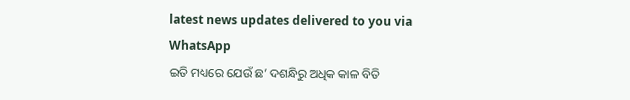latest news updates delivered to you via WhatsApp
ଇତି ମଧ୍ୟରେ ଯେଉଁ ଛ’ ଦଶନ୍ଧିରୁ ଅଧିକ କାଳ ବିତି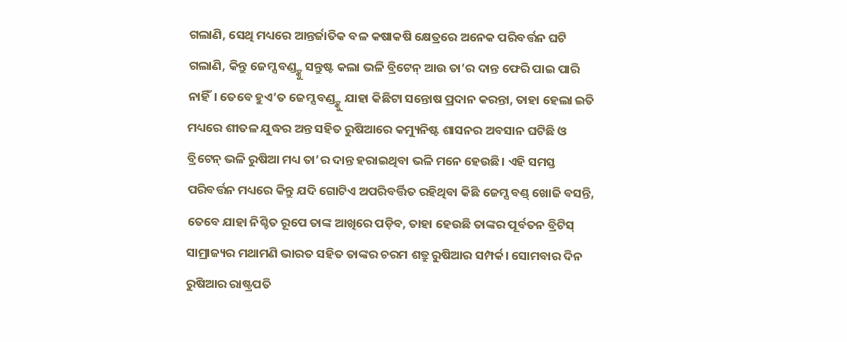ଗଲାଣି, ସେଥି ମଧ୍ୟରେ ଆନ୍ତର୍ଜାତିକ ବଳ କଷାକଷି କ୍ଷେତ୍ରରେ ଅନେକ ପରିବର୍ତ୍ତନ ଘଟି ଗଲାଣି, କିନ୍ତୁ ଜେମ୍ସ ବଣ୍ଡ୍ଙ୍କୁ ସନ୍ତୁଷ୍ଟ କଲା ଭଳି ବ୍ରିଟେନ୍ ଆଉ ତା’ର ଦାନ୍ତ ଫେରି ପାଇ ପାରି ନାହିଁ। ତେବେ ହୁଏ’ତ ଜେମ୍ସ ବଣ୍ଡ୍ଙ୍କୁ ଯାହା କିଛିଟା ସନ୍ତୋଷ ପ୍ରଦାନ କରନ୍ତା, ତାହା ହେଲା ଇତି ମଧ୍ୟରେ ଶୀତଳ ଯୁଦ୍ଧର ଅନ୍ତ ସହିତ ରୁଷିଆରେ କମ୍ୟୁନିଷ୍ଟ ଶାସନର ଅବସାନ ଘଟିଛି ଓ ବ୍ରିଟେନ୍ ଭଳି ରୁଷିଆ ମଧ୍ୟ ତା’ର ଦାନ୍ତ ହରାଇଥିବା ଭଳି ମନେ ହେଉଛି। ଏହି ସମସ୍ତ ପରିବର୍ତ୍ତନ ମଧ୍ୟରେ କିନ୍ତୁ ଯଦି ଗୋଟିଏ ଅପରିବର୍ତ୍ତିତ ରହିଥିବା କିଛି ଜେମ୍ସ ବଣ୍ଡ୍ ଖୋଜି ବସନ୍ତି, ତେବେ ଯାହା ନିଶ୍ଚିତ ରୂପେ ତାଙ୍କ ଆଖିରେ ପଡ଼ିବ, ତାହା ହେଉଛି ତାଙ୍କର ପୂର୍ବତନ ବ୍ରିଟିସ୍ ସାମ୍ରାଜ୍ୟର ମଥାମଣି ଭାରତ ସହିତ ତାଙ୍କର ଚରମ ଶତ୍ରୁ ରୁଷିଆର ସମ୍ପର୍କ। ସୋମବାର ଦିନ ରୁଷିଆର ରାଷ୍ଟ୍ରପତି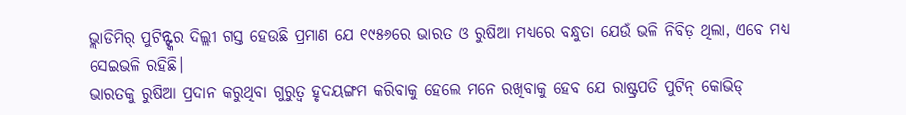ଭ୍ଲାଡିମିର୍ ପୁଟିନ୍ଙ୍କର ଦିଲ୍ଲୀ ଗସ୍ତ ହେଉଛି ପ୍ରମାଣ ଯେ ୧୯୫୬ରେ ଭାରତ ଓ ରୁଷିଆ ମଧ୍ୟରେ ବନ୍ଧୁତା ଯେଉଁ ଭଳି ନିବିଡ଼ ଥିଲା, ଏବେ ମଧ୍ୟ ସେଇଭଳି ରହିଛି।
ଭାରତକୁ ରୁଷିଆ ପ୍ରଦାନ କରୁଥିବା ଗୁରୁତ୍ବ ହୃଦୟଙ୍ଗମ କରିବାକୁ ହେଲେ ମନେ ରଖିବାକୁ ହେବ ଯେ ରାଷ୍ଟ୍ରପତି ପୁଟିନ୍ କୋଭିଡ୍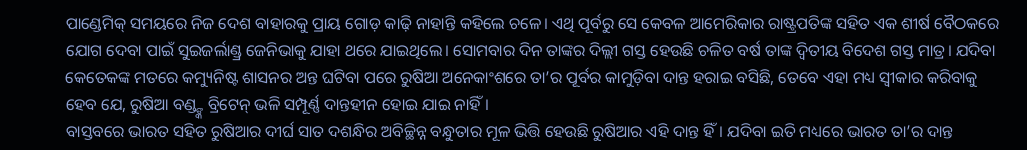ପାଣ୍ଡେମିକ୍ ସମୟରେ ନିଜ ଦେଶ ବାହାରକୁ ପ୍ରାୟ ଗୋଡ଼ କାଢ଼ି ନାହାନ୍ତି କହିଲେ ଚଳେ। ଏଥି ପୂର୍ବରୁ ସେ କେବଳ ଆମେରିକାର ରାଷ୍ଟ୍ରପତିଙ୍କ ସହିତ ଏକ ଶୀର୍ଷ ବୈଠକରେ ଯୋଗ ଦେବା ପାଇଁ ସୁଇଜର୍ଲାଣ୍ଡ୍ର ଜେନିଭାକୁ ଯାହା ଥରେ ଯାଇଥିଲେ। ସୋମବାର ଦିନ ତାଙ୍କର ଦିଲ୍ଲୀ ଗସ୍ତ ହେଉଛି ଚଳିତ ବର୍ଷ ତାଙ୍କ ଦ୍ବିତୀୟ ବିଦେଶ ଗସ୍ତ ମାତ୍ର। ଯଦିବା କେତେକଙ୍କ ମତରେ କମ୍ୟୁନିଷ୍ଟ ଶାସନର ଅନ୍ତ ଘଟିବା ପରେ ରୁଷିଆ ଅନେକାଂଶରେ ତା’ର ପୂର୍ବର କାମୁଡ଼ିବା ଦାନ୍ତ ହରାଇ ବସିଛି, ତେବେ ଏହା ମଧ୍ୟ ସ୍ବୀକାର କରିବାକୁ ହେବ ଯେ, ରୁଷିଆ ବଣ୍ଡ୍ଙ୍କ ବ୍ରିଟେନ୍ ଭଳି ସମ୍ପୂର୍ଣ୍ଣ ଦାନ୍ତହୀନ ହୋଇ ଯାଇ ନାହିଁ।
ବାସ୍ତବରେ ଭାରତ ସହିତ ରୁଷିଆର ଦୀର୍ଘ ସାତ ଦଶନ୍ଧିର ଅବିଚ୍ଛିନ୍ନ ବନ୍ଧୁତାର ମୂଳ ଭିତ୍ତି ହେଉଛି ରୁଷିଆର ଏହି ଦାନ୍ତ ହିଁ। ଯଦିବା ଇତି ମଧ୍ୟରେ ଭାରତ ତା’ର ଦାନ୍ତ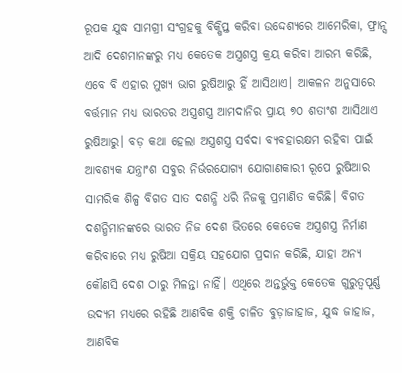ରୂପକ ଯୁଦ୍ଧ ସାମଗ୍ରୀ ସଂଗ୍ରହକୁ ବିକ୍ଷିପ୍ତ କରିବା ଉଦ୍ଦେଶ୍ୟରେ ଆମେରିକା, ଫ୍ରାନ୍ସ ଆଦି ଦେଶମାନଙ୍କରୁ ମଧ୍ୟ କେତେକ ଅସ୍ତ୍ରଶସ୍ତ୍ର କ୍ରୟ କରିବା ଆରମ୍ଭ କରିଛି, ଏବେ ବି ଏହାର ମୁଖ୍ୟ ଭାଗ ରୁଷିଆରୁ ହିଁ ଆସିଥାଏ। ଆକଳନ ଅନୁସାରେ ବର୍ତ୍ତମାନ ମଧ୍ୟ ଭାରତର ଅସ୍ତ୍ରଶସ୍ତ୍ର ଆମଦାନିର ପ୍ରାୟ ୭୦ ଶତାଂଶ ଆସିଥାଏ ରୁଷିଆରୁ। ବଡ଼ କଥା ହେଲା ଅସ୍ତ୍ରଶସ୍ତ୍ର ସର୍ବଦା ବ୍ୟବହାରକ୍ଷମ ରହିବା ପାଇଁ ଆବଶ୍ୟକ ଯନ୍ତ୍ରାଂଶ ସବୁର ନିର୍ଭରଯୋଗ୍ୟ ଯୋଗାଣକାରୀ ରୂପେ ରୁଷିଆର ସାମରିକ ଶିଳ୍ପ ବିଗତ ସାତ ଦଶନ୍ଧି ଧରି ନିଜକୁ ପ୍ରମାଣିତ କରିଛି। ବିଗତ ଦଶନ୍ଧିମାନଙ୍କରେ ଭାରତ ନିଜ ଦେଶ ଭିତରେ କେତେକ ଅସ୍ତ୍ରଶସ୍ତ୍ର ନିର୍ମାଣ କରିବାରେ ମଧ୍ୟ ରୁଷିଆ ସକ୍ରିୟ ସହଯୋଗ ପ୍ରଦାନ କରିଛି, ଯାହା ଅନ୍ୟ କୌଣସି ଦେଶ ଠାରୁ ମିଳନ୍ତା ନାହିଁ। ଏଥିରେ ଅନ୍ତର୍ଭୁକ୍ତ କେତେକ ଗୁରୁତ୍ବପୂର୍ଣ୍ଣ ଉଦ୍ୟମ ମଧ୍ୟରେ ରହିଛି ଆଣବିକ ଶକ୍ତି ଚାଳିତ ବୁଡ଼ାଜାହାଜ, ଯୁଦ୍ଧ ଜାହାଜ, ଆଣବିକ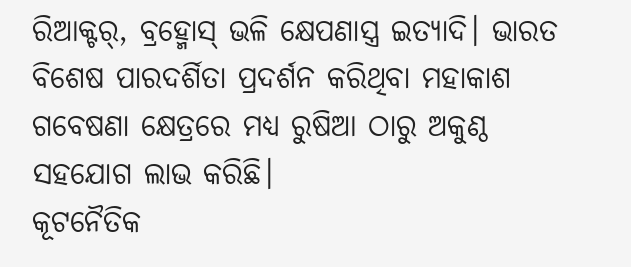ରିଆକ୍ଟର୍, ବ୍ରହ୍ମୋସ୍ ଭଳି କ୍ଷେପଣାସ୍ତ୍ର ଇତ୍ୟାଦି। ଭାରତ ବିଶେଷ ପାରଦର୍ଶିତା ପ୍ରଦର୍ଶନ କରିଥିବା ମହାକାଶ ଗବେଷଣା କ୍ଷେତ୍ରରେ ମଧ୍ୟ ରୁଷିଆ ଠାରୁ ଅକୁଣ୍ଠ ସହଯୋଗ ଲାଭ କରିଛି।
କୂଟନୈତିକ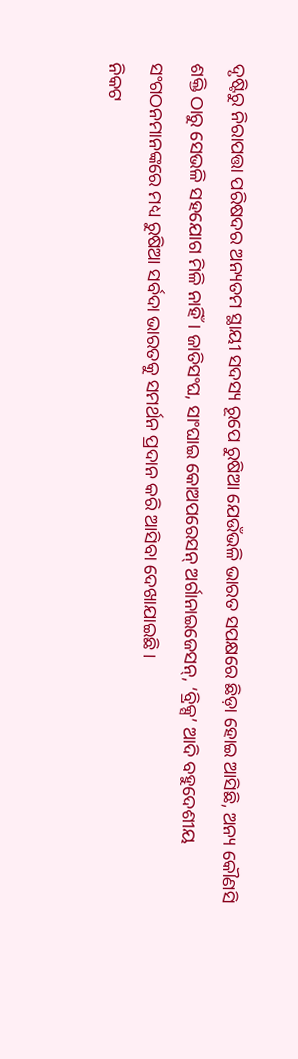ଦୃଷ୍ଟିରୁ ନିରାପତ୍ତା ପରିଷଦର ଅନ୍ୟତମ ସ୍ଥାୟୀ ସଦସ୍ୟ ରୂପେ ରୁଷିଆ ଯେଉଁଭଳି ଭାରତ ସପକ୍ଷରେ ଛିଡ଼ା ହୋଇ ଆସିଛି, ଅନ୍ୟ କୌଣସି ଶକ୍ତି ଠାରୁ ସେଭଳି ସହଯୋଗ ମିଳି ନାହିଁ। ଜାତିସଂଘ, ସାଂଘାଇ କୋଅପରେସନ୍ ଅର୍ଗାନାଇଜେସନ୍, ‘ବ୍ରିକ୍ସ’ ଆଦି ବହୁଦେଶୀୟ ସଂଗଠନମାନଙ୍କରେ ମଧ୍ୟ ରୁଷିଆ ସର୍ବଦା ଭାରତକୁ ସମର୍ଥନ ପ୍ରଦାନ କରି ଆସିବା ଦେଖାଯାଇଛି।
ନିକଟ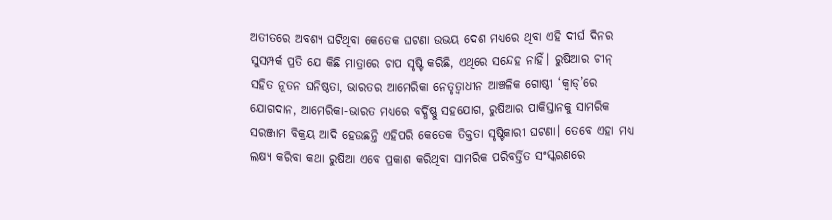ଅତୀତରେ ଅବଶ୍ୟ ଘଟିଥିବା କେତେକ ଘଟଣା ଉଭୟ ଦେଶ ମଧ୍ୟରେ ଥିବା ଏହି ଦୀର୍ଘ ଦିନର ସୁସମ୍ପର୍କ ପ୍ରତି ଯେ କିଛି ମାତ୍ରାରେ ଚାପ ସୃଷ୍ଟି କରିଛି, ଏଥିରେ ସନ୍ଦେହ ନାହିଁ। ରୁଷିଆର ଚୀନ୍ ସହିତ ନୂତନ ଘନିଷ୍ଠତା, ଭାରତର ଆମେରିକା ନେତୃତ୍ବାଧୀନ ଆଞ୍ଚଳିକ ଗୋଷ୍ଠୀ ‘କ୍ବାଡ୍’ରେ ଯୋଗଦାନ, ଆମେରିକା-ଭାରତ ମଧ୍ୟରେ ବର୍ଦ୍ଧିଷ୍ଣୁ ସହଯୋଗ, ରୁଷିଆର ପାକିସ୍ତାନକୁ ସାମରିକ ସରଞ୍ଜାମ ବିକ୍ରୟ ଆଦି ହେଉଛନ୍ତି ଏହିପରି କେତେକ ତିକ୍ତତା ସୃଷ୍ଟିକାରୀ ଘଟଣା। ତେବେ ଏହା ମଧ୍ୟ ଲକ୍ଷ୍ୟ କରିବା କଥା ରୁଷିଆ ଏବେ ପ୍ରକାଶ କରିଥିବା ସାମରିକ ପରିବର୍ତ୍ତିତ ସଂସ୍କରଣରେ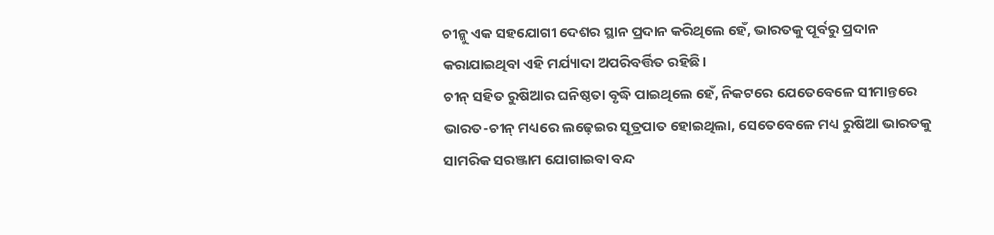ଚୀନ୍କୁ ଏକ ସହଯୋଗୀ ଦେଶର ସ୍ଥାନ ପ୍ରଦାନ କରିଥିଲେ ହେଁ, ଭାରତକୁ ପୂର୍ବରୁ ପ୍ରଦାନ କରାଯାଇଥିବା ଏହି ମର୍ଯ୍ୟାଦା ଅପରିବର୍ତ୍ତିତ ରହିଛି।
ଚୀନ୍ ସହିତ ରୁଷିଆର ଘନିଷ୍ଠତା ବୃଦ୍ଧି ପାଇଥିଲେ ହେଁ, ନିକଟରେ ଯେତେବେଳେ ସୀମାନ୍ତରେ ଭାରତ-ଚୀନ୍ ମଧ୍ୟରେ ଲଢ଼େଇର ସୂତ୍ରପାତ ହୋଇଥିଲା, ସେତେବେଳେ ମଧ୍ୟ ରୁଷିଆ ଭାରତକୁ ସାମରିକ ସରଞ୍ଜାମ ଯୋଗାଇବା ବନ୍ଦ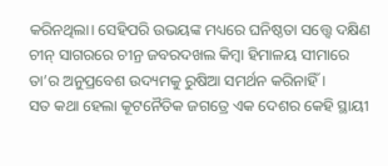କରିନଥିଲା। ସେହିପରି ଉଭୟଙ୍କ ମଧ୍ୟରେ ଘନିଷ୍ଠତା ସତ୍ତ୍ବେ ଦକ୍ଷିଣ ଚୀନ୍ ସାଗରରେ ଚୀନ୍ର ଜବରଦଖଲ କିମ୍ବା ହିମାଳୟ ସୀମାରେ ତା’ର ଅନୁପ୍ରବେଶ ଉଦ୍ୟମକୁ ରୁଷିଆ ସମର୍ଥନ କରିନାହିଁ।
ସତ କଥା ହେଲା କୂଟନୈତିକ ଜଗତ୍ରେ ଏକ ଦେଶର କେହି ସ୍ଥାୟୀ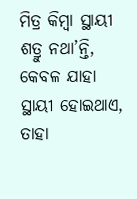ମିତ୍ର କିମ୍ବା ସ୍ଥାୟୀ ଶତ୍ରୁ ନଥା’ନ୍ତି, କେବଳ ଯାହା ସ୍ଥାୟୀ ହୋଇଥାଏ, ତାହା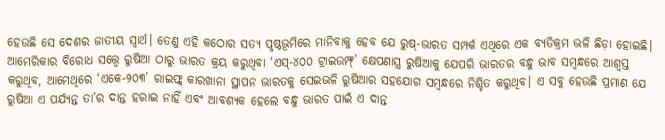ହେଉଛି ସେ ଦେଶର ଜାତୀୟ ସ୍ବାର୍ଥ। ତେଣୁ ଏହି କଠୋର ସତ୍ୟ ପୃଷ୍ଠଭୂମିରେ ମାନିବାକୁ ହେବ ଯେ ରୁଷ୍-ଭାରତ ସମ୍ପର୍କ ଏଥିରେ ଏକ ବ୍ୟତିକ୍ରମ ଭଳି ଛିଡ଼ା ହୋଇଛି। ଆମେରିକାର ବିରୋଧ ସତ୍ତ୍ବେ ରୁଷିଆ ଠାରୁ ଭାରତ କ୍ରୟ କରୁଥିବା ‘ଏସ୍-୪୦୦ ଟ୍ରାଇଉମ୍ଫ୍’ କ୍ଷେପଣାସ୍ତ୍ର ରୁଷିଆକୁ ଯେପରି ଭାରତର ବନ୍ଧୁ ଭାବ ସମ୍ବନ୍ଧରେ ଆଶ୍ବସ୍ତ କରୁଥିବ, ଆମେଥିରେ ‘ଏକେ-୨୦୩’ ରାଇଫ୍ଲ୍ କାରଖାନା ସ୍ଥାପନ ଭାରତକୁ ସେଇଭଳି ରୁଷିଆର ସହଯୋଗ ସମ୍ବନ୍ଧରେ ନିଶ୍ଚିତ କରୁଥିବ। ଏ ସବୁ ହେଉଛି ପ୍ରମାଣ ଯେ ରୁଷିଆ ଏ ପର୍ଯ୍ୟନ୍ତ ତା’ର ଦାନ୍ତ ହରାଇ ନାହିଁ ଏବଂ ଆବଶ୍ୟକ ହେଲେ ବନ୍ଧୁ ଭାରତ ପାଇଁ ଏ ଦାନ୍ତ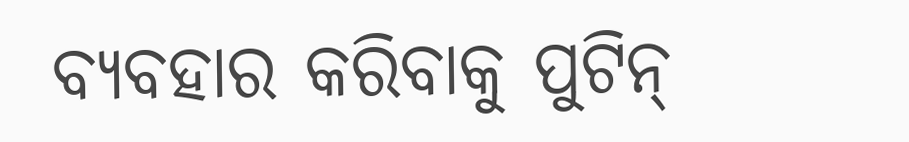ବ୍ୟବହାର କରିବାକୁ ପୁଟିନ୍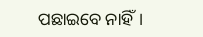ପଛାଇବେ ନାହିଁ।